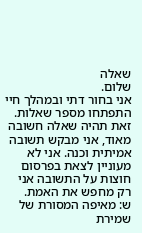שאלה
שלום.
אני בחור דתי ובמהלך חיי התפתחו מספר שאלות.
זאת תהיה שאלה חשובה מאוד, אני מבקש תשובה אמיתית וכנה. אני לא מעוניין לצאת בפרסום חוצות על התשובה אני רק מחפש את האמת.
ש: מאיפה המסורת של שמירת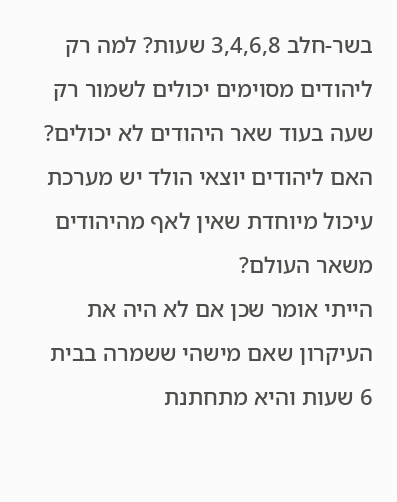בשר-חלב 3,4,6,8 שעות? למה רק ליהודים מסוימים יכולים לשמור רק שעה בעוד שאר היהודים לא יכולים?
האם ליהודים יוצאי הולד יש מערכת עיכול מיוחדת שאין לאף מהיהודים משאר העולם?
הייתי אומר שכן אם לא היה את העיקרון שאם מישהי ששמרה בבית 6 שעות והיא מתחתנת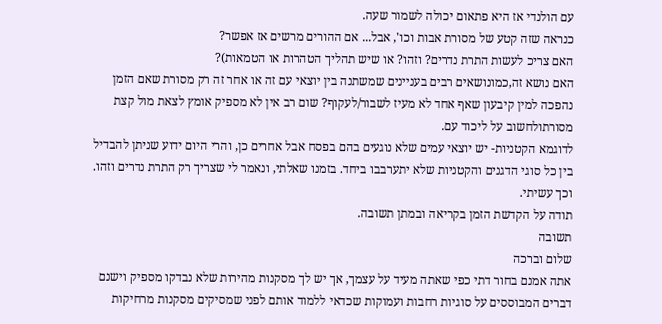עם הולנדי אז היא פתאום יכולה לשמור שעה.
כנראה שזה קטע של מסורת אבות וכו', אבל... אם ההורים מרשים אז אפשר?
האם צריכ לעשות התרת נדרים? וזהו? או שיש תהליך הטהרות או הטמאות)?
האם נושא זה,כמונושאים רבים בעניינים שמשתנה בין יוצאי עם זה או אחר זה רק מסורת שאם הזמן נהפכה למין קיבעון שאף אחד לא מעיז לשבור/לעקוף? שום רב אין לא מספיק אומץ לצאת מול קצת מסורתולחשוב על ליכוד עם.
לדוגמא הקטניות- יש יוצאי עמים שלא נוגעים בהם בפסח אבל אחרים כן, והרי היום ידוע שניתן להבדיל בין כל סוגי הדגנים והקטניות שלא יתערבבו ביחד. בזמנו שאלתי, ונאמר לי שצריך רק התרת נדרים וזהו. וכך עשיתי.
תודה על הקדשת הזמן בקריאה ובמתן תשובה.
תשובה
שלום וברכה
אתה אמנם בחור דתי כפי שאתה מעיד על עצמך, אך יש לך מסקנות מהירות שלא נבדקו מספיק וישנם דברים המבוססים על סוגיות רחבות ועמוקות שכדאי ללמוד אותם לפני שמסיקים מסקנות מרחיקות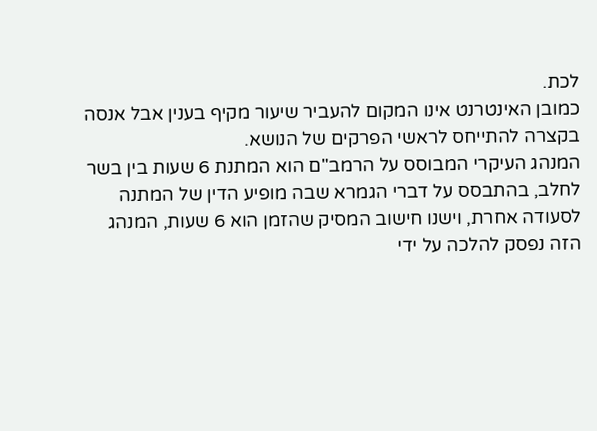לכת.
כמובן האינטרנט אינו המקום להעביר שיעור מקיף בענין אבל אנסה בקצרה להתייחס לראשי הפרקים של הנושא.
המנהג העיקרי המבוסס על הרמב"ם הוא המתנת 6 שעות בין בשר לחלב, בהתבסס על דברי הגמרא שבה מופיע הדין של המתנה לסעודה אחרת, וישנו חישוב המסיק שהזמן הוא 6 שעות, המנהג הזה נפסק להלכה על ידי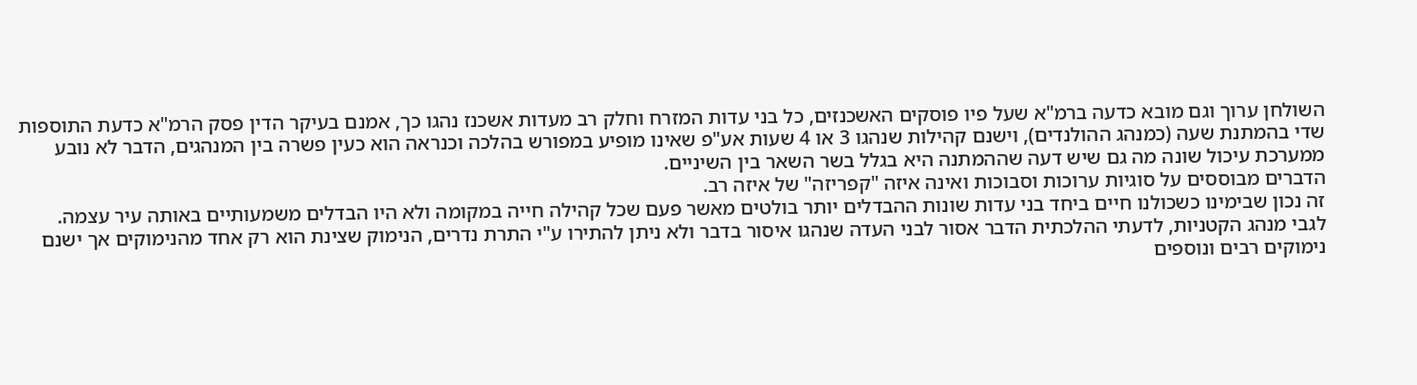השולחן ערוך וגם מובא כדעה ברמ"א שעל פיו פוסקים האשכנזים, כל בני עדות המזרח וחלק רב מעדות אשכנז נהגו כך, אמנם בעיקר הדין פסק הרמ"א כדעת התוספות שדי בהמתנת שעה (כמנהג ההולנדים), וישנם קהילות שנהגו 3 או 4 שעות אע"פ שאינו מופיע במפורש בהלכה וכנראה הוא כעין פשרה בין המנהגים, הדבר לא נובע ממערכת עיכול שונה מה גם שיש דעה שההמתנה היא בגלל בשר השאר בין השיניים.
הדברים מבוססים על סוגיות ערוכות וסבוכות ואינה איזה "קפריזה" של איזה רב.
זה נכון שבימינו כשכולנו חיים ביחד בני עדות שונות ההבדלים יותר בולטים מאשר פעם שכל קהילה חייה במקומה ולא היו הבדלים משמעותיים באותה עיר עצמה.
לגבי מנהג הקטניות, לדעתי ההלכתית הדבר אסור לבני העדה שנהגו איסור בדבר ולא ניתן להתירו ע"י התרת נדרים, הנימוק שצינת הוא רק אחד מהנימוקים אך ישנם נימוקים רבים ונוספים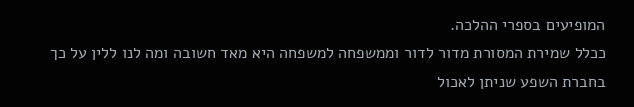המופיעים בספרי ההלכה.
ככלל שמירת המסורת מדור לדור וממשפחה למשפחה היא מאד חשובה ומה לנו ללין על כך בחברת השפע שניתן לאכול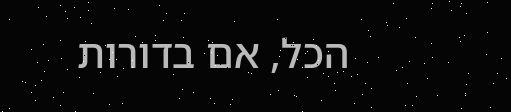הכל, אם בדורות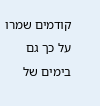קודמים שמרו על כך גם בימים של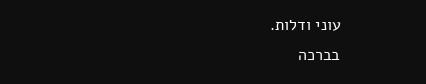עוני ודלות.
בברכה